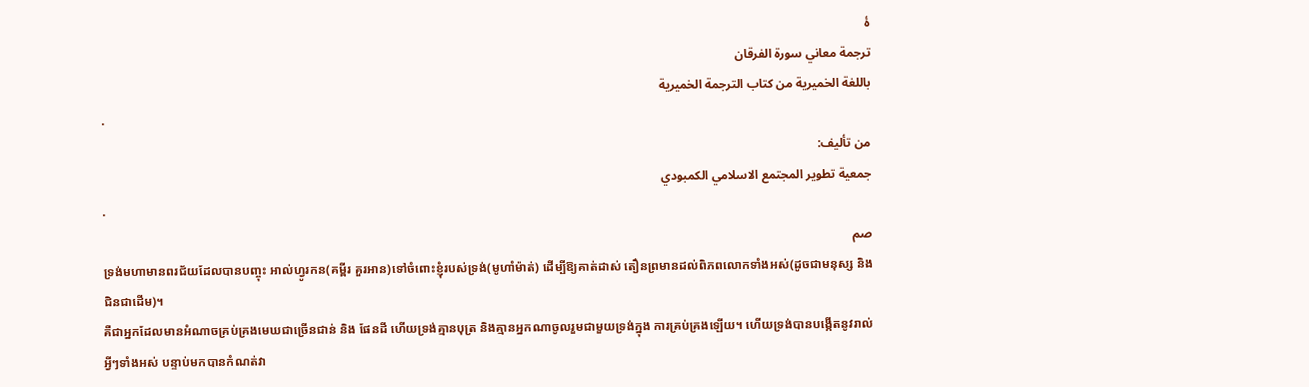ۀ
ترجمة معاني سورة الفرقان
باللغة الخميرية من كتاب الترجمة الخميرية
.
من تأليف:
جمعية تطوير المجتمع الاسلامي الكمبودي
.
صم
ទ្រង់មហាមានពរជ័យដែលបានបញ្ចុះ អាល់ហ្វូរកន(គម្ពីរ គួរអាន)ទៅចំពោះខ្ញុំរបស់ទ្រង់(មូហាំម៉ាត់) ដើម្បីឱ្យគាត់ដាស់ តឿនព្រមានដល់ពិភពលោកទាំងអស់(ដូចជាមនុស្ស និងជិនជាដើម)។
គឺជាអ្នកដែលមានអំណាចគ្រប់គ្រងមេឃជាច្រើនជាន់ និង ផែនដី ហើយទ្រង់គ្មានបុត្រ និងគ្មានអ្នកណាចូលរួមជាមួយទ្រង់ក្នុង ការគ្រប់គ្រងឡើយ។ ហើយទ្រង់បានបង្កើតនូវរាល់អ្វីៗទាំងអស់ បន្ទាប់មកបានកំណត់វា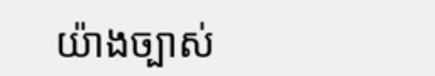យ៉ាងច្បាស់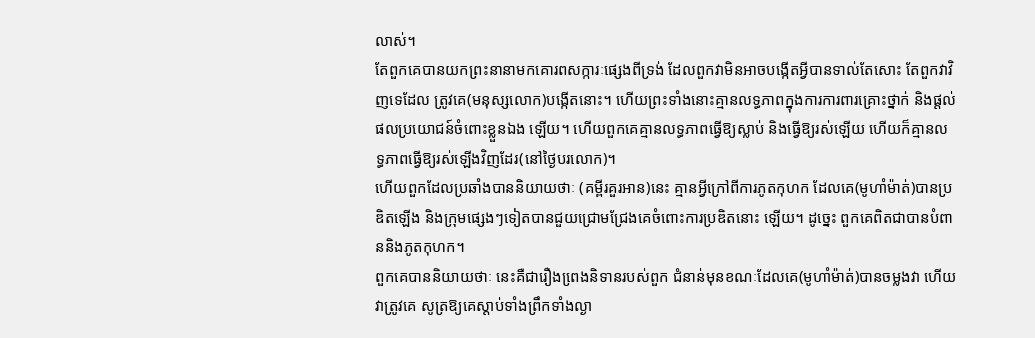លាស់។
តែពួកគេបានយកព្រះនានាមកគោរពសក្ការៈផេ្សងពីទ្រង់ ដែលពួកវាមិនអាចបង្កើតអ្វីបានទាល់តែសោះ តែពួកវាវិញទេដែល ត្រូវគេ(មនុស្សលោក)បង្កើតនោះ។ ហើយព្រះទាំងនោះគ្មានលទ្ធភាពក្នុងការការពារគ្រោះថ្នាក់ និងផ្ដល់ផលប្រយោជន៍ចំពោះខ្លួនឯង ឡើយ។ ហើយពួកគេគ្មានលទ្ធភាពធ្វើឱ្យស្លាប់ និងធ្វើឱ្យរស់ឡើយ ហើយក៏គ្មានលទ្ធភាពធើ្វឱ្យរស់ឡើងវិញដែរ(នៅថ្ងៃបរលោក)។
ហើយពួកដែលប្រឆាំងបាននិយាយថាៈ (គម្ពីរគួរអាន)នេះ គ្មានអ្វីក្រៅពីការភូតកុហក ដែលគេ(មូហាំម៉ាត់)បានប្រឌិតឡើង និងក្រុមផេ្សងៗទៀតបានជួយជ្រោមជ្រែងគេចំពោះការប្រឌិតនោះ ឡើយ។ ដូចេ្នះ ពួកគេពិតជាបានបំពាននិងភូតកុហក។
ពួកគេបាននិយាយថាៈ នេះគឺជារឿងពេ្រងនិទានរបស់ពួក ជំនាន់មុនខណៈដែលគេ(មូហាំម៉ាត់)បានចម្លងវា ហើយវាត្រូវគេ សូត្រឱ្យគេស្ដាប់ទាំងព្រឹកទាំងល្ងា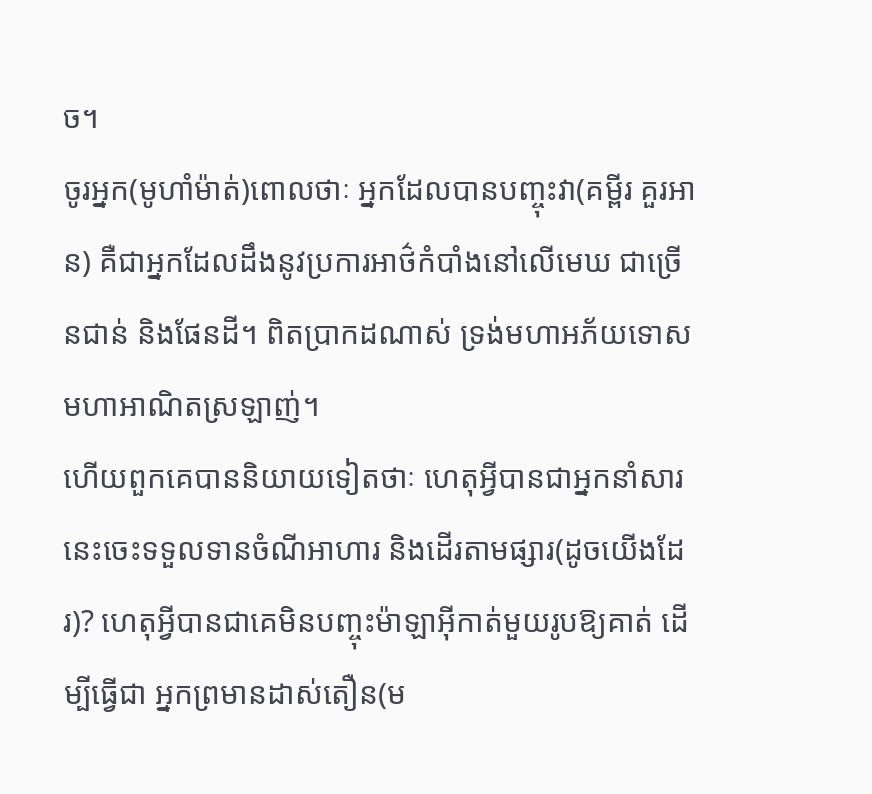ច។
ចូរអ្នក(មូហាំម៉ាត់)ពោលថាៈ អ្នកដែលបានបញ្ចុះវា(គម្ពីរ គួរអាន) គឺជាអ្នកដែលដឹងនូវប្រការអាថ៌កំបាំងនៅលើមេឃ ជាច្រើនជាន់ និងផែនដី។ ពិតប្រាកដណាស់ ទ្រង់មហាអភ័យទោស មហាអាណិតស្រឡាញ់។
ហើយពួកគេបាននិយាយទៀតថាៈ ហេតុអ្វីបានជាអ្នកនាំសារ នេះចេះទទួលទានចំណីអាហារ និងដើរតាមផ្សារ(ដូចយើងដែរ)? ហេតុអ្វីបានជាគេមិនបញ្ចុះម៉ាឡាអ៊ីកាត់មួយរូបឱ្យគាត់ ដើម្បីធ្វើជា អ្នកព្រមានដាស់តឿន(ម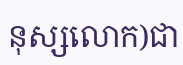នុស្សលោក)ជា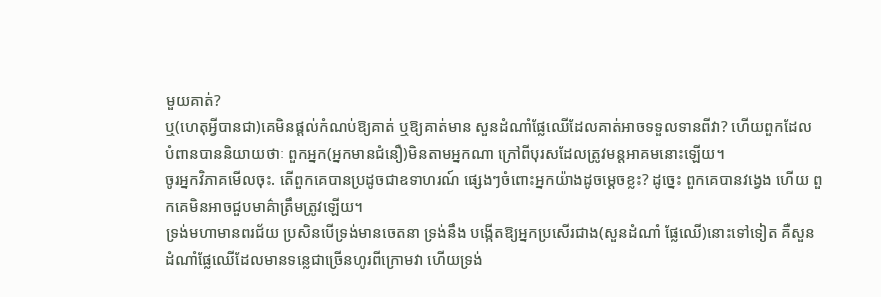មួយគាត់?
ឬ(ហេតុអ្វីបានជា)គេមិនផ្ដល់កំណប់ឱ្យគាត់ ឬឱ្យគាត់មាន សួនដំណាំផ្លែឈើដែលគាត់អាចទទួលទានពីវា? ហើយពួកដែល បំពានបាននិយាយថាៈ ពួកអ្នក(អ្នកមានជំនឿ)មិនតាមអ្នកណា ក្រៅពីបុរសដែលត្រូវមន្ដអាគមនោះឡើយ។
ចូរអ្នកវិភាគមើលចុះ. តើពួកគេបានប្រដូចជាឧទាហរណ៍ ផេ្សងៗចំពោះអ្នកយ៉ាងដូចមេ្ដចខ្លះ? ដូចេ្នះ ពួកគេបានវងេ្វង ហើយ ពួកគេមិនអាចជួបមាគ៌ាត្រឹមត្រូវឡើយ។
ទ្រង់មហាមានពរជ័យ ប្រសិនបើទ្រង់មានចេតនា ទ្រង់នឹង បង្កើតឱ្យអ្នកប្រសើរជាង(សួនដំណាំ ផ្លែឈើ)នោះទៅទៀត គឺសួន ដំណាំផ្លែឈើដែលមានទនេ្លជាច្រើនហូរពីក្រោមវា ហើយទ្រង់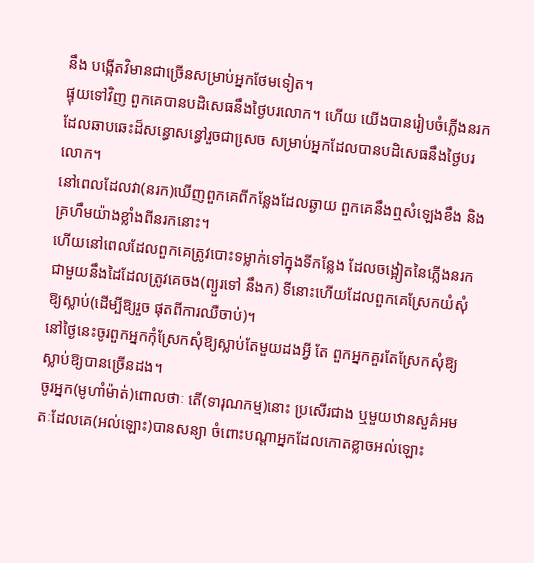នឹង បង្កើតវិមានជាច្រើនសម្រាប់អ្នកថែមទៀត។
ផ្ទុយទៅវិញ ពួកគេបានបដិសេធនឹងថ្ងៃបរលោក។ ហើយ យើងបានរៀបចំភ្លើងនរកដែលឆាបឆេះដ៏សន្ធោសន្ធៅរួចជាសេ្រច សម្រាប់អ្នកដែលបានបដិសេធនឹងថ្ងៃបរលោក។
នៅពេលដែលវា(នរក)ឃើញពួកគេពីកន្លែងដែលឆ្ងាយ ពួកគេនឹងឮសំឡេងខឹង និងគ្រហឹមយ៉ាងខ្លាំងពីនរកនោះ។
ហើយនៅពេលដែលពួកគេត្រូវបោះទម្លាក់ទៅក្នុងទីកន្លែង ដែលចង្អៀតនៃភ្លើងនរកជាមួយនឹងដៃដែលត្រូវគេចង(ព្យួរទៅ នឹងក) ទីនោះហើយដែលពួកគេស្រែកយំសុំឱ្យស្លាប់(ដើម្បីឱ្យរួច ផុតពីការឈឺចាប់)។
នៅថ្ងៃនេះចូរពួកអ្នកកុំស្រែកសុំឱ្យស្លាប់តែមួយដងអ្វី តែ ពួកអ្នកគួរតែស្រែកសុំឱ្យស្លាប់ឱ្យបានច្រើនដង។
ចូរអ្នក(មូហាំម៉ាត់)ពោលថាៈ តើ(ទារុណកម្ម)នោះ ប្រសើរជាង ឬមួយឋានសួគ៌អមតៈដែលគេ(អល់ឡោះ)បានសន្យា ចំពោះបណ្ដាអ្នកដែលកោតខ្លាចអល់ឡោះ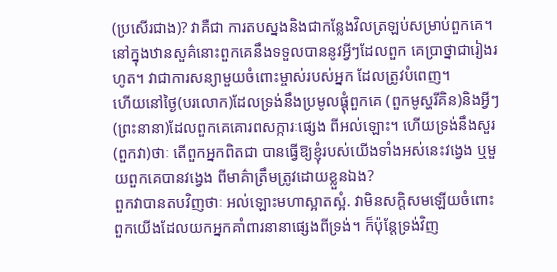(ប្រសើរជាង)? វាគឺជា ការតបស្នងនិងជាកន្លែងវិលត្រឡប់សម្រាប់ពួកគេ។
នៅក្នុងឋានសួគ៌នោះពួកគេនឹងទទួលបាននូវអ្វីៗដែលពួក គេប្រាថ្នាជារៀងរហូត។ វាជាការសន្យាមួយចំពោះម្ចាស់របស់អ្នក ដែលត្រូវបំពេញ។
ហើយនៅថ្ងៃ(បរលោក)ដែលទ្រង់នឹងប្រមូលផ្ដុំពួកគេ (ពួកមូស្ហរីគិន)និងអ្វីៗ(ព្រះនានា)ដែលពួកគេគោរពសក្ការៈផេ្សង ពីអល់ឡោះ។ ហើយទ្រង់នឹងសួរ(ពួកវា)ថាៈ តើពួកអ្នកពិតជា បានធ្វើឱ្យខ្ញុំរបស់យើងទាំងអស់នេះវងេ្វង ឬមួយពួកគេបានវងេ្វង ពីមាគ៌ាត្រឹមត្រូវដោយខ្លួនឯង?
ពួកវាបានតបវិញថាៈ អល់ឡោះមហាស្អាតស្អំ. វាមិនសក្ដិសមឡើយចំពោះពួកយើងដែលយកអ្នកគាំពារនានាផេ្សងពីទ្រង់។ ក៏ប៉ុន្ដែទ្រង់វិញ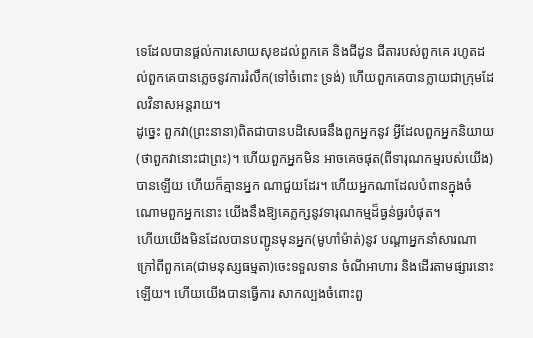ទេដែលបានផ្ដល់ការសោយសុខដល់ពួកគេ និងជីដូន ជីតារបស់ពួកគេ រហូតដល់ពួកគេបានភេ្លចនូវការរំលឹក(ទៅចំពោះ ទ្រង់) ហើយពួកគេបានក្លាយជាក្រុមដែលវិនាសអន្ដរាយ។
ដូចេ្នះ ពួកវា(ព្រះនានា)ពិតជាបានបដិសេធនឹងពួកអ្នកនូវ អ្វីដែលពួកអ្នកនិយាយ(ថាពួកវានោះជាព្រះ)។ ហើយពួកអ្នកមិន អាចគេចផុត(ពីទារុណកម្មរបស់យើង)បានឡើយ ហើយក៏គ្មានអ្នក ណាជួយដែរ។ ហើយអ្នកណាដែលបំពានក្នុងចំណោមពួកអ្នកនោះ យើងនឹងឱ្យគេភ្លក្សនូវទារុណកម្មដ៏ធ្ងន់ធ្ងរបំផុត។
ហើយយើងមិនដែលបានបញ្ជូនមុនអ្នក(មូហាំម៉ាត់)នូវ បណ្ដាអ្នកនាំសារណាក្រៅពីពួកគេ(ជាមនុស្សធម្មតា)ចេះទទួលទាន ចំណីអាហារ និងដើរតាមផ្សារនោះឡើយ។ ហើយយើងបានធ្វើការ សាកល្បងចំពោះពួ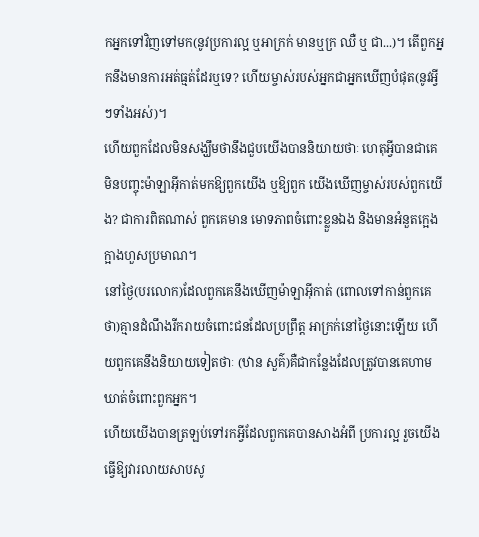កអ្នកទៅវិញទៅមក(នូវប្រការល្អ ឬអាក្រក់ មានឬក្រ ឈឺ ឬ ជា...)។ តើពួកអ្នកនឹងមានការអត់ធ្មត់ដែរឬទេ? ហើយម្ចាស់របស់អ្នកជាអ្នកឃើញបំផុត(នូវអ្វីៗទាំងអស់)។
ហើយពួកដែលមិនសង្ឃឹមថានឹងជួបយើងបាននិយាយថាៈ ហេតុអ្វីបានជាគេមិនបញ្ចុះម៉ាឡាអ៊ីកាត់មកឱ្យពួកយើង ឬឱ្យពួក យើងឃើញម្ចាស់របស់ពួកយើង? ជាការពិតណាស់ ពួកគេមាន មោទភាពចំពោះខ្លួនឯង និងមានអំនួតកេ្អងក្អាងហួសប្រមាណ។
នៅថ្ងៃ(បរលោក)ដែលពួកគេនឹងឃើញម៉ាឡាអ៊ីកាត់ (ពោលទៅកាន់ពួកគេថា)គ្មានដំណឹងរីករាយចំពោះជនដែលប្រព្រឹត្ដ អាក្រក់នៅថ្ងៃនោះឡើយ ហើយពួកគេនឹងនិយាយទៀតថាៈ (ឋាន សួគ៌)គឺជាកន្លែងដែលត្រូវបានគេហាមឃាត់ចំពោះពួកអ្នក។
ហើយយើងបានត្រឡប់ទៅរកអ្វីដែលពួកគេបានសាងអំពី ប្រការល្អ រួចយើងធ្វើឱ្យវារលាយសាបសូ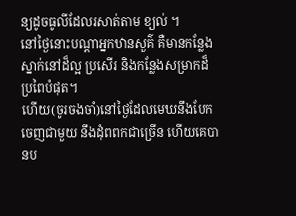ន្យដូចធូលីដែលរសាត់តាម ខ្យល់ ។
នៅថ្ងៃនោះបណ្ដាអ្នកឋានសួគ៌ គឺមានកន្លែងស្នាក់នៅដ៏ល្អ ប្រសើរ និងកន្លែងសម្រាកដ៏ប្រពៃបំផុត។
ហើយ(ចូរចងចាំ)នៅថ្ងៃដែលមេឃនឹងបែកចេញជាមួយ នឹងដុំពពកជាច្រើន ហើយគេបានប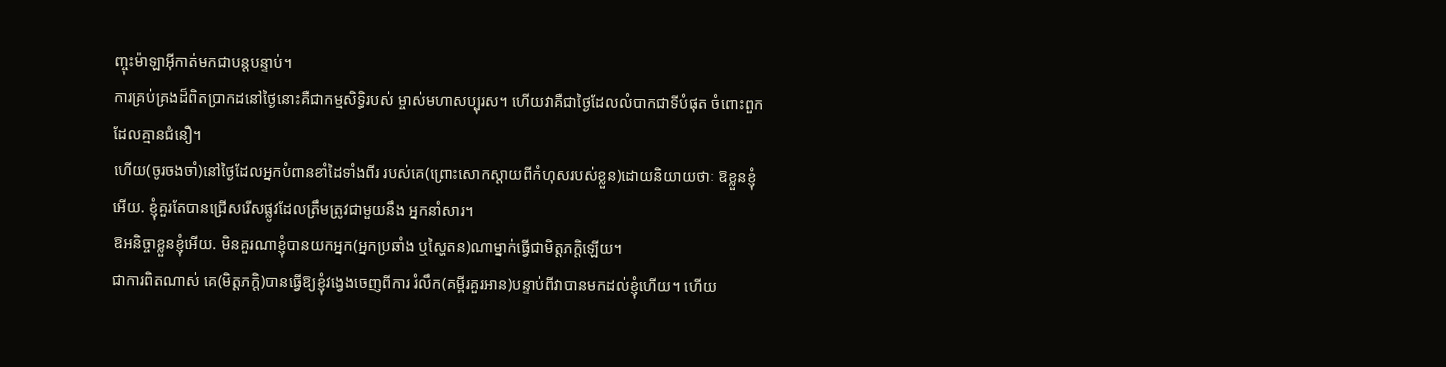ញ្ចុះម៉ាឡាអ៊ីកាត់មកជាបន្ដបន្ទាប់។
ការគ្រប់គ្រងដ៏ពិតប្រាកដនៅថ្ងៃនោះគឺជាកម្មសិទ្ធិរបស់ ម្ចាស់មហាសប្បុរស។ ហើយវាគឺជាថ្ងៃដែលលំបាកជាទីបំផុត ចំពោះពួកដែលគ្មានជំនឿ។
ហើយ(ចូរចងចាំ)នៅថ្ងៃដែលអ្នកបំពានខាំដៃទាំងពីរ របស់គេ(ព្រោះសោកស្ដាយពីកំហុសរបស់ខ្លួន)ដោយនិយាយថាៈ ឱខ្លួនខ្ញុំអើយ. ខ្ញុំគួរតែបានជ្រើសរើសផ្លូវដែលត្រឹមត្រូវជាមួយនឹង អ្នកនាំសារ។
ឱអនិច្ចាខ្លួនខ្ញុំអើយ. មិនគួរណាខ្ញុំបានយកអ្នក(អ្នកប្រឆាំង ឬស្ហៃតន)ណាម្នាក់ធ្វើជាមិត្ដភកិ្ដឡើយ។
ជាការពិតណាស់ គេ(មិត្ដភក្ដិ)បានធ្វើឱ្យខ្ញុំវងេ្វងចេញពីការ រំលឹក(គម្ពីរគួរអាន)បន្ទាប់ពីវាបានមកដល់ខ្ញុំហើយ។ ហើយ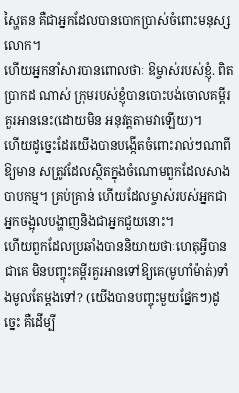ស្ហៃតន គឺជាអ្នកដែលបានបោកប្រាស់ចំពោះមនុស្សលោក។
ហើយអ្នកនាំសារបានពោលថាៈ ឱម្ចាស់របស់ខ្ញុំ. ពិតប្រាកដ ណាស់ ក្រុមរបស់ខ្ញុំបានបោះបង់ចោលគម្ពីរគួរអាននេះ(ដោយមិន អនុវត្ដតាមវាឡើយ)។
ហើយដូចេ្នះដែរយើងបានបង្កើតចំពោះរាល់ៗណាពីឱ្យមាន សត្រូវដែលស្ថិតក្នុងចំណោមពួកដែលសាងបាបកម្ម។ គ្រប់គ្រាន់ ហើយដែលម្ចាស់របស់អ្នកជាអ្នកចង្អុលបង្ហាញនិងជាអ្នកជួយនោះ។
ហើយពួកដែលប្រឆាំងបាននិយាយថាៈហេតុអ្វីបានជាគេ មិនបញ្ចុះគម្ពីរគួរអានទៅឱ្យគេ(មូហាំម៉ាត់)ទាំងមូលតែម្ដងទៅ? (យើងបានបញ្ចុះមួយផ្នែកៗ)ដូចេ្នះ គឺដើម្បី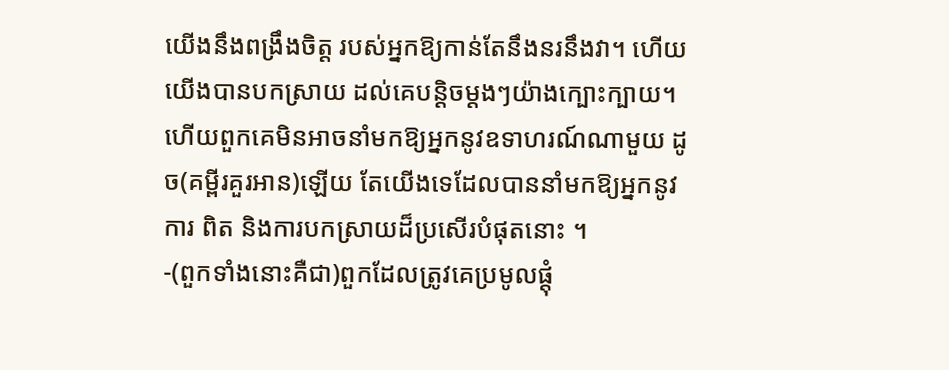យើងនឹងពង្រឹងចិត្ដ របស់អ្នកឱ្យកាន់តែនឹងនរនឹងវា។ ហើយយើងបានបកស្រាយ ដល់គេបន្ដិចម្ដងៗយ៉ាងក្បោះក្បាយ។
ហើយពួកគេមិនអាចនាំមកឱ្យអ្នកនូវឧទាហរណ៍ណាមួយ ដូច(គម្ពីរគួរអាន)ឡើយ តែយើងទេដែលបាននាំមកឱ្យអ្នកនូវការ ពិត និងការបកស្រាយដ៏ប្រសើរបំផុតនោះ ។
-(ពួកទាំងនោះគឺជា)ពួកដែលត្រូវគេប្រមូលផ្ដុំ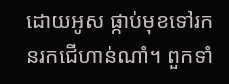ដោយអូស ផ្កាប់មុខទៅរកនរកជើហាន់ណាំ។ ពួកទាំ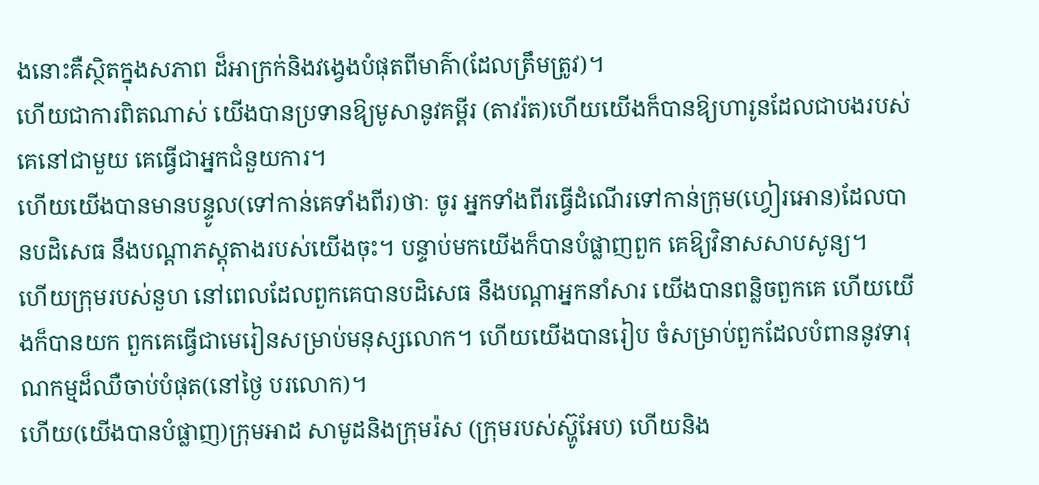ងនោះគឺស្ថិតក្នុងសភាព ដ៏អាក្រក់និងវងេ្វងបំផុតពីមាគ៌ា(ដែលត្រឹមត្រូវ)។
ហើយជាការពិតណាស់ យើងបានប្រទានឱ្យមូសានូវគម្ពីរ (តាវរ៉ត)ហើយយើងក៏បានឱ្យហារូនដែលជាបងរបស់គេនៅជាមួយ គេធ្វើជាអ្នកជំនួយការ។
ហើយយើងបានមានបន្ទូល(ទៅកាន់គេទាំងពីរ)ថាៈ ចូរ អ្នកទាំងពីរធ្វើដំណើរទៅកាន់ក្រុម(ហ្វៀរអោន)ដែលបានបដិសេធ នឹងបណ្ដាភស្ដុតាងរបស់យើងចុះ។ បន្ទាប់មកយើងក៏បានបំផ្លាញពួក គេឱ្យវិនាសសាបសូន្យ។
ហើយក្រុមរបស់នួហ នៅពេលដែលពួកគេបានបដិសេធ នឹងបណ្ដាអ្នកនាំសារ យើងបានពន្លិចពួកគេ ហើយយើងក៏បានយក ពួកគេធ្វើជាមេរៀនសម្រាប់មនុស្សលោក។ ហើយយើងបានរៀប ចំសម្រាប់ពួកដែលបំពាននូវទារុណកម្មដ៏ឈឺចាប់បំផុត(នៅថ្ងៃ បរលោក)។
ហើយ(យើងបានបំផ្លាញ)ក្រុមអាដ សាមូដនិងក្រុមរ៉ស (ក្រុមរបស់ស្ហ៊ូអែប) ហើយនិង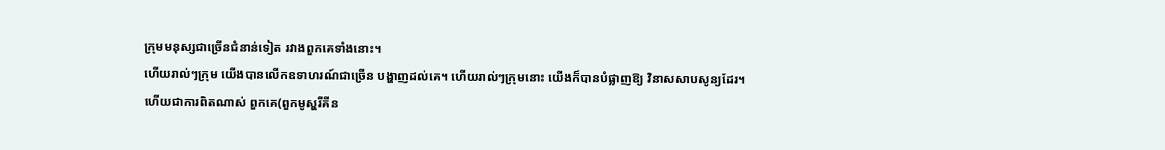ក្រុមមនុស្សជាច្រើនជំនាន់ទៀត រវាងពួកគេទាំងនោះ។
ហើយរាល់ៗក្រុម យើងបានលើកឧទាហរណ៍ជាច្រើន បង្ហាញដល់គេ។ ហើយរាល់ៗក្រុមនោះ យើងក៏បានបំផ្លាញឱ្យ វិនាសសាបសូន្យដែរ។
ហើយជាការពិតណាស់ ពួកគេ(ពួកមូស្ហរីគីន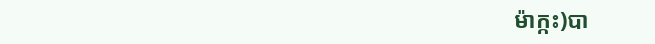ម៉ាក្កះ)បា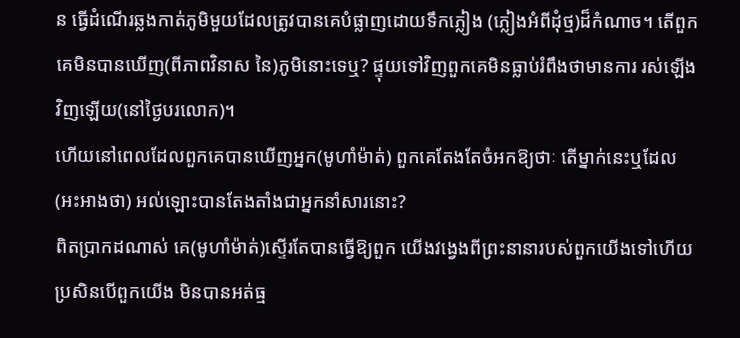ន ធ្វើដំណើរឆ្លងកាត់ភូមិមួយដែលត្រូវបានគេបំផ្លាញដោយទឹកភ្លៀង (ភ្លៀងអំពីដុំថ្ម)ដ៏កំណាច។ តើពួកគេមិនបានឃើញ(ពីភាពវិនាស នៃ)ភូមិនោះទេឬ? ផ្ទុយទៅវិញពួកគេមិនធ្លាប់រំពឹងថាមានការ រស់ឡើងវិញឡើយ(នៅថ្ងៃបរលោក)។
ហើយនៅពេលដែលពួកគេបានឃើញអ្នក(មូហាំម៉ាត់) ពួកគេតែងតែចំអកឱ្យថាៈ តើម្នាក់នេះឬដែល(អះអាងថា) អល់ឡោះបានតែងតាំងជាអ្នកនាំសារនោះ?
ពិតប្រាកដណាស់ គេ(មូហាំម៉ាត់)ស្ទើរតែបានធ្វើឱ្យពួក យើងវងេ្វងពីព្រះនានារបស់ពួកយើងទៅហើយ ប្រសិនបើពួកយើង មិនបានអត់ធ្ម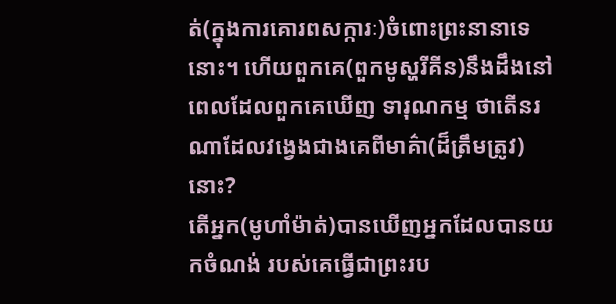ត់(ក្នុងការគោរពសក្ការៈ)ចំពោះព្រះនានាទេនោះ។ ហើយពួកគេ(ពួកមូស្ហរីគីន)នឹងដឹងនៅពេលដែលពួកគេឃើញ ទារុណកម្ម ថាតើនរណាដែលវងេ្វងជាងគេពីមាគ៌ា(ដ៏ត្រឹមត្រូវ) នោះ?
តើអ្នក(មូហាំម៉ាត់)បានឃើញអ្នកដែលបានយកចំណង់ របស់គេធ្វើជាព្រះរប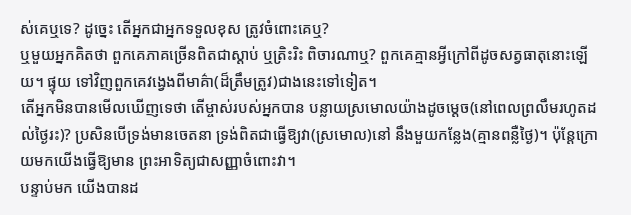ស់គេឬទេ? ដូចេ្នះ តើអ្នកជាអ្នកទទួលខុស ត្រូវចំពោះគេឬ?
ឬមួយអ្នកគិតថា ពួកគេភាគច្រើនពិតជាស្ដាប់ ឬត្រិះរិះ ពិចារណាឬ? ពួកគេគ្មានអ្វីក្រៅពីដូចសត្វធាតុនោះឡើយ។ ផ្ទុយ ទៅវិញពួកគេវងេ្វងពីមាគ៌ា(ដ៏ត្រឹមត្រូវ)ជាងនេះទៅទៀត។
តើអ្នកមិនបានមើលឃើញទេថា តើម្ចាស់របស់អ្នកបាន បន្លាយស្រមោលយ៉ាងដូចមេ្ដច(នៅពេលព្រលឹមរហូតដល់ថ្ងៃរះ)? ប្រសិនបើទ្រង់មានចេតនា ទ្រង់ពិតជាធ្វើឱ្យវា(ស្រមោល)នៅ នឹងមួយកន្លែង(គ្មានពន្លឺថ្ងៃ)។ ប៉ុន្ដែក្រោយមកយើងធ្វើឱ្យមាន ព្រះអាទិត្យជាសញ្ញាចំពោះវា។
បន្ទាប់មក យើងបានដ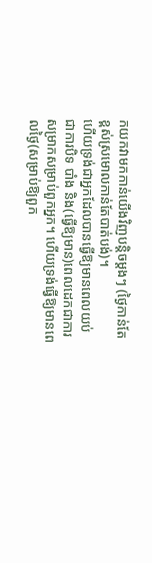កយកវាមកកាន់យើងវិញបន្ដិចម្ដងៗ (ថ្ងៃកាន់តែខ្ពស់ស្រមោលកាន់តែបាត់បង់)។
ហើយទ្រង់ជាអ្នកដែលបានធ្វើឱ្យមានពេលយប់ជាការបិទ បាំង និង(ធ្វើឱ្យមាន)ពេលដេកជាការសម្រាកសម្រាប់ពួកអ្នក។ ហើយទ្រង់ធ្វើឱ្យមានពេលថ្ងៃ(សម្រាប់ឱ្យពួក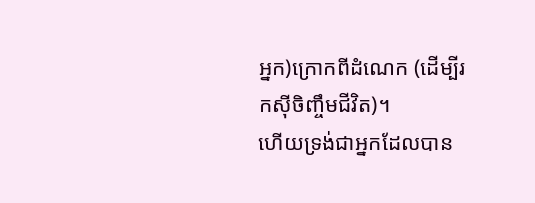អ្នក)ក្រោកពីដំណេក (ដើម្បីរកស៊ីចិញ្ចឹមជីវិត)។
ហើយទ្រង់ជាអ្នកដែលបាន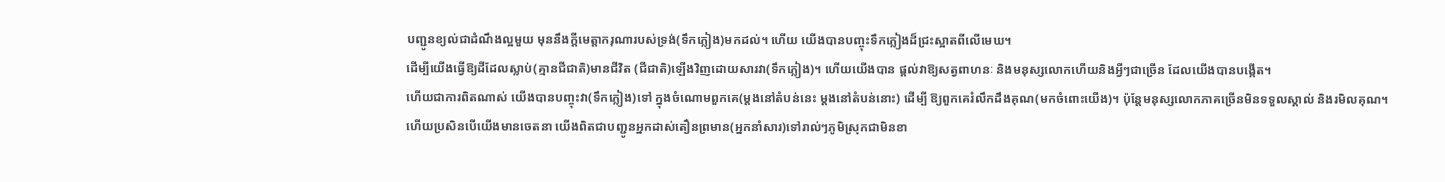បញ្ជូនខ្យល់ជាដំណឹងល្អមួយ មុននឹងក្ដីមេត្ដាករុណារបស់ទ្រង់(ទឹកភ្លៀង)មកដល់។ ហើយ យើងបានបញ្ចុះទឹកភ្លៀងដ៏ជ្រះស្អាតពីលើមេឃ។
ដើម្បីយើងធ្វើឱ្យដីដែលស្លាប់(គ្មានជីជាតិ)មានជីវិត (ជីជាតិ)ឡើងវិញដោយសារវា(ទឹកភ្លៀង)។ ហើយយើងបាន ផ្ដល់វាឱ្យសត្វពាហនៈ និងមនុស្សលោកហើយនិងអ្វីៗជាច្រើន ដែលយើងបានបង្កើត។
ហើយជាការពិតណាស់ យើងបានបញ្ចុះវា(ទឹកភ្លៀង)ទៅ ក្នុងចំណោមពួកគេ(ម្ដងនៅតំបន់នេះ ម្ដងនៅតំបន់នោះ) ដើម្បី ឱ្យពួកគេរំលឹកដឹងគុណ(មកចំពោះយើង)។ ប៉ុន្ដែមនុស្សលោកភាគច្រើនមិនទទួលស្គាល់ និងរមិលគុណ។
ហើយប្រសិនបើយើងមានចេតនា យើងពិតជាបញ្ជូនអ្នកដាស់តឿនព្រមាន(អ្នកនាំសារ)ទៅរាល់ៗភូមិស្រុកជាមិនខា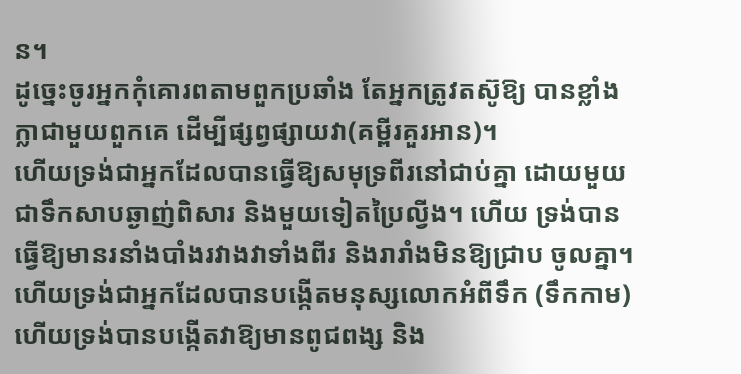ន។
ដូចេ្នះចូរអ្នកកុំគោរពតាមពួកប្រឆាំង តែអ្នកត្រូវតស៊ូឱ្យ បានខ្លាំងក្លាជាមួយពួកគេ ដើម្បីផ្សព្វផ្សាយវា(គម្ពីរគួរអាន)។
ហើយទ្រង់ជាអ្នកដែលបានធ្វើឱ្យសមុទ្រពីរនៅជាប់គ្នា ដោយមួយជាទឹកសាបឆ្ងាញ់ពិសារ និងមួយទៀតប្រៃល្វីង។ ហើយ ទ្រង់បានធ្វើឱ្យមានរនាំងបាំងរវាងវាទាំងពីរ និងរារាំងមិនឱ្យជ្រាប ចូលគ្នា។
ហើយទ្រង់ជាអ្នកដែលបានបង្កើតមនុស្សលោកអំពីទឹក (ទឹកកាម) ហើយទ្រង់បានបង្កើតវាឱ្យមានពូជពង្ស និង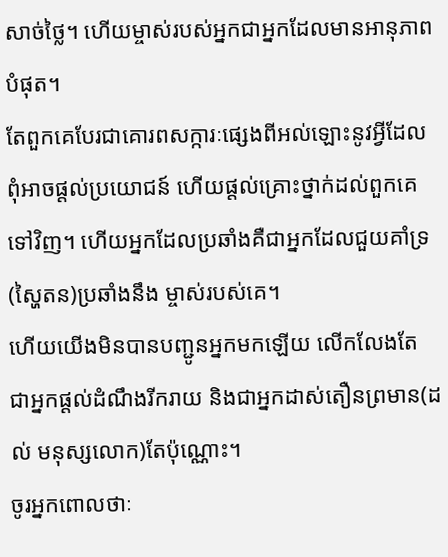សាច់ថ្លៃ។ ហើយម្ចាស់របស់អ្នកជាអ្នកដែលមានអានុភាពបំផុត។
តែពួកគេបែរជាគោរពសក្ការៈផេ្សងពីអល់ឡោះនូវអ្វីដែល ពុំអាចផ្ដល់ប្រយោជន៍ ហើយផ្ដល់គ្រោះថ្នាក់ដល់ពួកគេទៅវិញ។ ហើយអ្នកដែលប្រឆាំងគឺជាអ្នកដែលជួយគាំទ្រ(ស្ហៃតន)ប្រឆាំងនឹង ម្ចាស់របស់គេ។
ហើយយើងមិនបានបញ្ជូនអ្នកមកឡើយ លើកលែងតែ ជាអ្នកផ្ដល់ដំណឹងរីករាយ និងជាអ្នកដាស់តឿនព្រមាន(ដល់ មនុស្សលោក)តែប៉ុណ្ណោះ។
ចូរអ្នកពោលថាៈ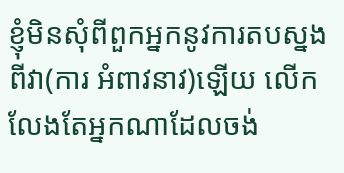ខ្ញុំមិនសុំពីពួកអ្នកនូវការតបស្នងពីវា(ការ អំពាវនាវ)ឡើយ លើកលែងតែអ្នកណាដែលចង់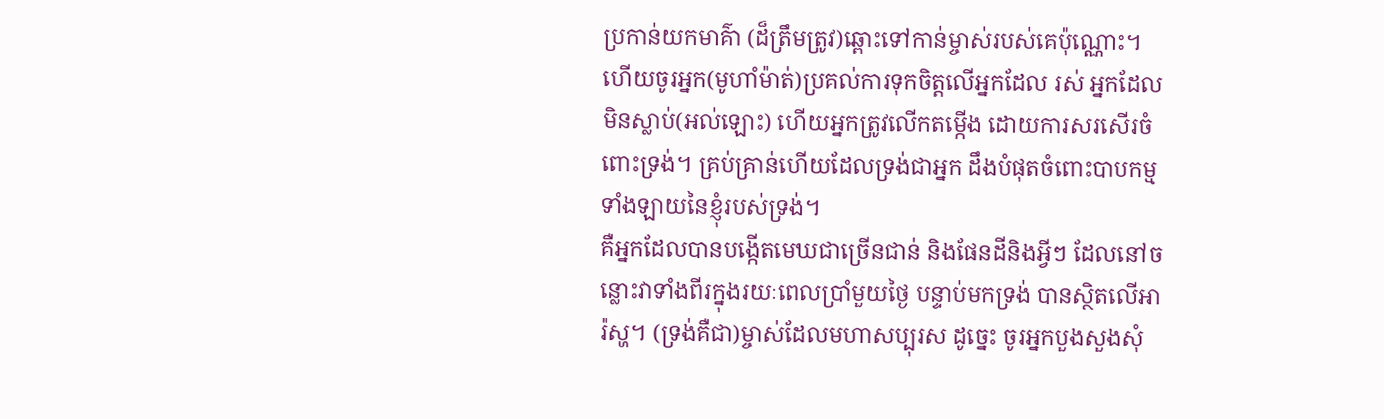ប្រកាន់យកមាគ៌ា (ដ៏ត្រឹមត្រូវ)ឆ្ពោះទៅកាន់ម្ចាស់របស់គេប៉ុណ្ណោះ។
ហើយចូរអ្នក(មូហាំម៉ាត់)ប្រគល់ការទុកចិត្ដលើអ្នកដែល រស់ អ្នកដែលមិនស្លាប់(អល់ឡោះ) ហើយអ្នកត្រូវលើកតម្កើង ដោយការសរសើរចំពោះទ្រង់។ គ្រប់គ្រាន់ហើយដែលទ្រង់ជាអ្នក ដឹងបំផុតចំពោះបាបកម្មទាំងឡាយនៃខ្ញុំរបស់ទ្រង់។
គឺអ្នកដែលបានបង្កើតមេឃជាច្រើនជាន់ និងផែនដីនិងអ្វីៗ ដែលនៅចន្លោះវាទាំងពីរក្នុងរយៈពេលប្រាំមួយថ្ងៃ បន្ទាប់មកទ្រង់ បានស្ថិតលើអារ៉ស្ហ។ (ទ្រង់គឺជា)ម្ចាស់ដែលមហាសប្បុរស ដូចេ្នះ ចូរអ្នកបួងសួងសុំ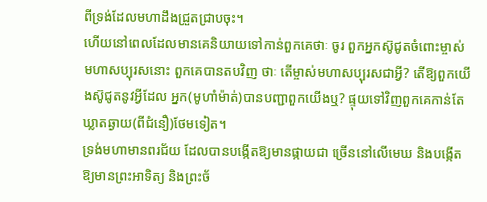ពីទ្រង់ដែលមហាដឹងជ្រួតជ្រាបចុះ។
ហើយនៅពេលដែលមានគេនិយាយទៅកាន់ពួកគេថាៈ ចូរ ពួកអ្នកស៊ូជូតចំពោះម្ចាស់មហាសប្បុរសនោះ ពួកគេបានតបវិញ ថាៈ តើម្ចាស់មហាសប្បុរសជាអ្វី? តើឱ្យពួកយើងស៊ូជូតនូវអ្វីដែល អ្នក(មូហាំម៉ាត់)បានបញ្ជាពួកយើងឬ? ផ្ទុយទៅវិញពួកគេកាន់តែ ឃ្លាតឆ្ងាយ(ពីជំនឿ)ថែមទៀត។
ទ្រង់មហាមានពរជ័យ ដែលបានបង្កើតឱ្យមានផ្កាយជា ច្រើននៅលើមេឃ និងបង្កើតឱ្យមានព្រះអាទិត្យ និងព្រះច័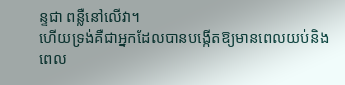ន្ទជា ពន្លឺនៅលើវា។
ហើយទ្រង់គឺជាអ្នកដែលបានបង្កើតឱ្យមានពេលយប់និង ពេល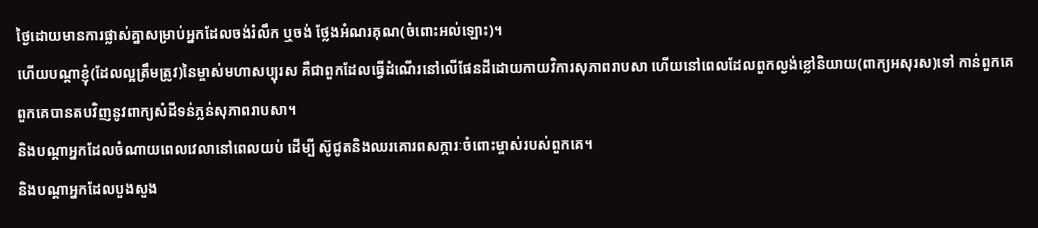ថ្ងៃដោយមានការផ្លាស់គ្នាសម្រាប់អ្នកដែលចង់រំលឹក ឬចង់ ថ្លែងអំណរគុណ(ចំពោះអល់ឡោះ)។
ហើយបណ្ដាខ្ញុំ(ដែលល្អត្រឹមត្រូវ)នៃម្ចាស់មហាសប្បុរស គឺជាពួកដែលធ្វើដំណើរនៅលើផែនដីដោយកាយវិការសុភាពរាបសា ហើយនៅពេលដែលពួកល្ងង់ខ្លៅនិយាយ(ពាក្យអសុរស)ទៅ កាន់ពួកគេ ពួកគេបានតបវិញនូវពាក្យសំដីទន់ភ្លន់សុភាពរាបសា។
និងបណ្ដាអ្នកដែលចំណាយពេលវេលានៅពេលយប់ ដើម្បី ស៊ូជូតនិងឈរគោរពសក្ការៈចំពោះម្ចាស់របស់ពួកគេ។
និងបណ្ដាអ្នកដែលបួងសួង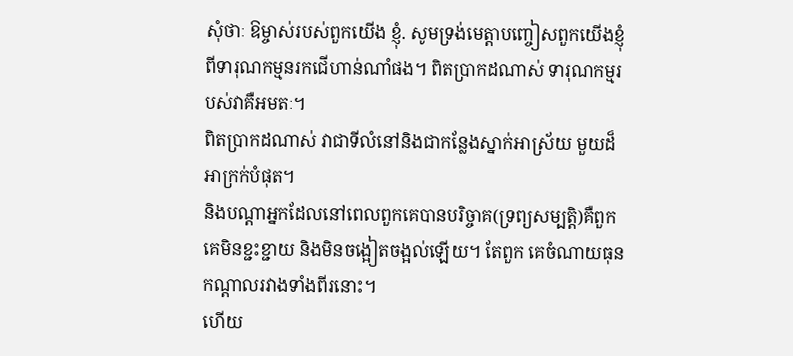សុំថាៈ ឱម្ចាស់របស់ពួកយើង ខ្ញុំ. សូមទ្រង់មេត្ដាបញ្ចៀសពួកយើងខ្ញុំពីទារុណកម្មនរកជើហាន់ណាំផង។ ពិតប្រាកដណាស់ ទារុណកម្មរបស់វាគឺអមតៈ។
ពិតប្រាកដណាស់ វាជាទីលំនៅនិងជាកន្លែងស្នាក់អាស្រ័យ មួយដ៏អាក្រក់បំផុត។
និងបណ្ដាអ្នកដែលនៅពេលពួកគេបានបរិច្ចាគ(ទ្រព្យសម្បត្ដិ)គឺពួកគេមិនខ្ជះខ្ជាយ និងមិនចង្អៀតចង្អល់ឡើយ។ តែពួក គេចំណាយធុនកណ្ដាលរវាងទាំងពីរនោះ។
ហើយ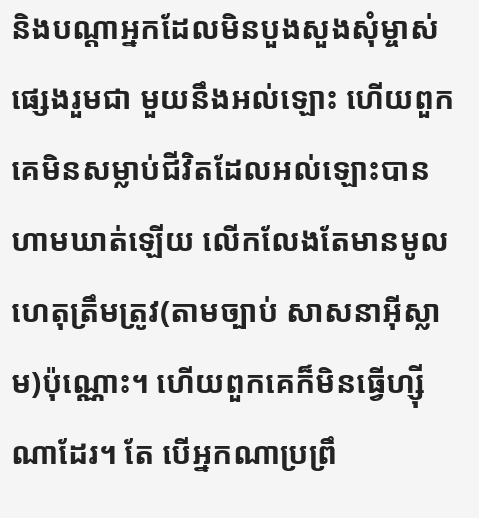និងបណ្ដាអ្នកដែលមិនបួងសួងសុំម្ចាស់ផេ្សងរួមជា មួយនឹងអល់ឡោះ ហើយពួកគេមិនសម្លាប់ជីវិតដែលអល់ឡោះបាន ហាមឃាត់ឡើយ លើកលែងតែមានមូលហេតុត្រឹមត្រូវ(តាមច្បាប់ សាសនាអ៊ីស្លាម)ប៉ុណ្ណោះ។ ហើយពួកគេក៏មិនធ្វើហ្ស៊ីណាដែរ។ តែ បើអ្នកណាប្រព្រឹ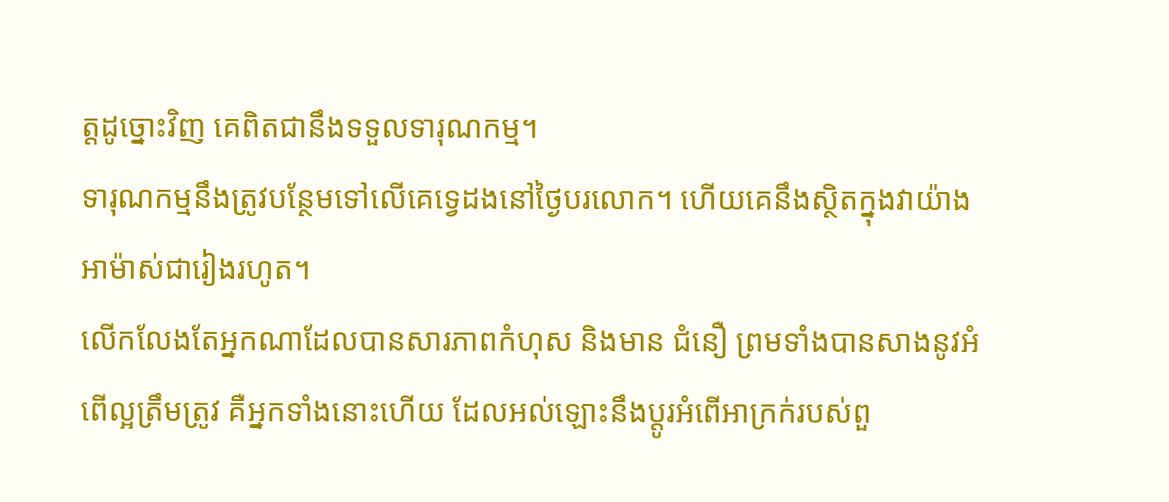ត្ដដូច្នោះវិញ គេពិតជានឹងទទួលទារុណកម្ម។
ទារុណកម្មនឹងត្រូវបន្ថែមទៅលើគេទេ្វដងនៅថ្ងៃបរលោក។ ហើយគេនឹងស្ថិតក្នុងវាយ៉ាងអាម៉ាស់ជារៀងរហូត។
លើកលែងតែអ្នកណាដែលបានសារភាពកំហុស និងមាន ជំនឿ ព្រមទាំងបានសាងនូវអំពើល្អត្រឹមត្រូវ គឺអ្នកទាំងនោះហើយ ដែលអល់ឡោះនឹងប្ដូរអំពើអាក្រក់របស់ពួ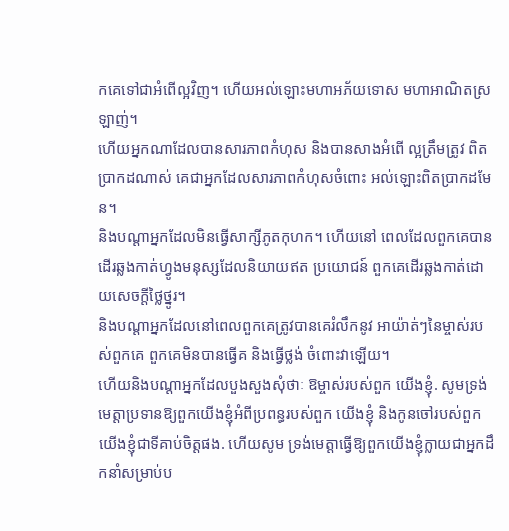កគេទៅជាអំពើល្អវិញ។ ហើយអល់ឡោះមហាអភ័យទោស មហាអាណិតស្រឡាញ់។
ហើយអ្នកណាដែលបានសារភាពកំហុស និងបានសាងអំពើ ល្អត្រឹមត្រូវ ពិតប្រាកដណាស់ គេជាអ្នកដែលសារភាពកំហុសចំពោះ អល់ឡោះពិតប្រាកដមែន។
និងបណ្ដាអ្នកដែលមិនធ្វើសាក្សីភូតកុហក។ ហើយនៅ ពេលដែលពួកគេបានដើរឆ្លងកាត់ហ្វូងមនុស្សដែលនិយាយឥត ប្រយោជន៍ ពួកគេដើរឆ្លងកាត់ដោយសេចក្ដីថ្លៃថ្នូរ។
និងបណ្ដាអ្នកដែលនៅពេលពួកគេត្រូវបានគេរំលឹកនូវ អាយ៉ាត់ៗនៃម្ចាស់របស់ពួកគេ ពួកគេមិនបានធ្វើគ និងធ្វើថ្លង់ ចំពោះវាឡើយ។
ហើយនិងបណ្ដាអ្នកដែលបួងសួងសុំថាៈ ឱម្ចាស់របស់ពួក យើងខ្ញុំ. សូមទ្រង់មេត្ដាប្រទានឱ្យពួកយើងខ្ញុំអំពីប្រពន្ធរបស់ពួក យើងខ្ញុំ និងកូនចៅរបស់ពួកយើងខ្ញុំជាទីគាប់ចិត្ដផង. ហើយសូម ទ្រង់មេត្ដាធ្វើឱ្យពួកយើងខ្ញុំក្លាយជាអ្នកដឹកនាំសម្រាប់ប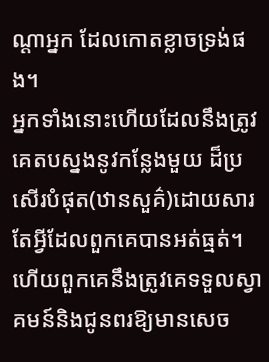ណ្ដាអ្នក ដែលកោតខ្លាចទ្រង់ផង។
អ្នកទាំងនោះហើយដែលនឹងត្រូវគេតបស្នងនូវកន្លែងមួយ ដ៏ប្រសើរបំផុត(ឋានសួគ៌)ដោយសារតែអ្វីដែលពួកគេបានអត់ធ្មត់។ ហើយពួកគេនឹងត្រូវគេទទួលស្វាគមន៍និងជូនពរឱ្យមានសេច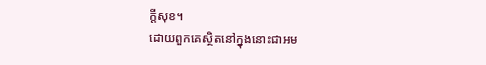ក្ដីសុខ។
ដោយពួកគេស្ថិតនៅក្នុងនោះជាអម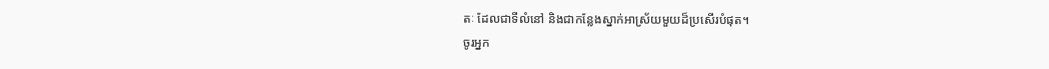តៈ ដែលជាទីលំនៅ និងជាកន្លែងស្នាក់អាស្រ័យមួយដ៏ប្រសើរបំផុត។
ចូរអ្នក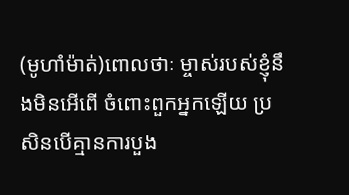(មូហាំម៉ាត់)ពោលថាៈ ម្ចាស់របស់ខ្ញុំនឹងមិនអើពើ ចំពោះពួកអ្នកឡើយ ប្រសិនបើគ្មានការបួង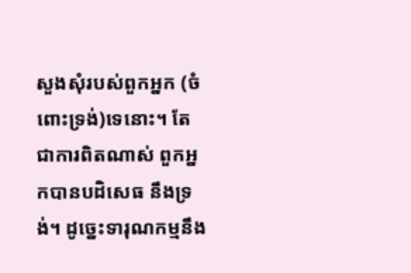សួងសុំរបស់ពួកអ្នក (ចំពោះទ្រង់)ទេនោះ។ តែជាការពិតណាស់ ពួកអ្នកបានបដិសេធ នឹងទ្រង់។ ដូចេ្នះទារុណកម្មនឹង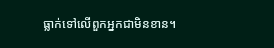ធ្លាក់ទៅលើពួកអ្នកជាមិនខាន។